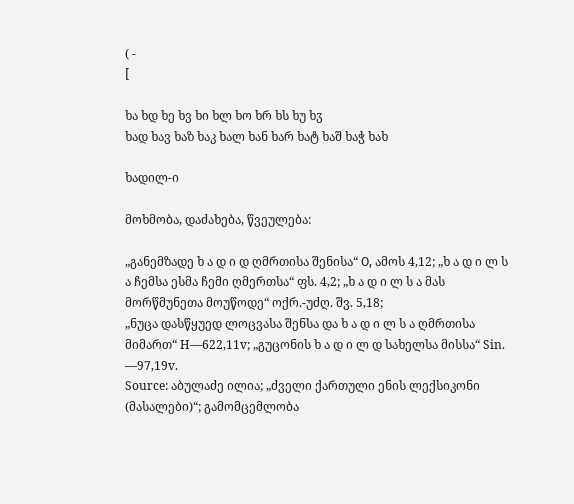( -
[

ხა ხდ ხე ხვ ხი ხლ ხო ხრ ხს ხუ ხჳ
ხად ხავ ხაზ ხაკ ხალ ხან ხარ ხატ ხაშ ხაჭ ხახ

ხადილ-ი

მოხმობა, დაძახება, წვეულება:

„განემზადე ხ ა დ ი დ ღმრთისა შენისა“ О, ამოს 4,12; „ხ ა დ ი ლ ს ა ჩემსა ესმა ჩემი ღმერთსა“ ფს. 4,2; „ხ ა დ ი ლ ს ა მას მორწმუნეთა მოუწოდე“ ოქრ.-უძღ. შვ. 5,18;
„ნუცა დასწყუედ ლოცვასა შენსა და ხ ა დ ი ლ ს ა ღმრთისა მიმართ“ H—622,11v; „გუცონის ხ ა დ ი ლ დ სახელსა მისსა“ Sin. —97,19v.
Source: აბულაძე ილია; „ძველი ქართული ენის ლექსიკონი (მასალები)“; გამომცემლობა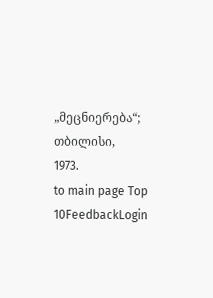„მეცნიერება“; თბილისი, 1973.
to main page Top 10FeedbackLogin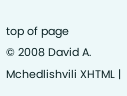top of page
© 2008 David A. Mchedlishvili XHTML |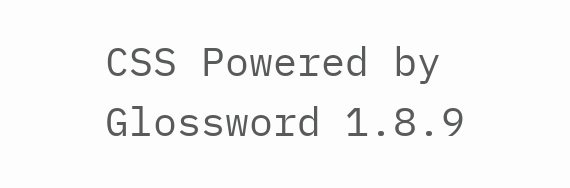CSS Powered by Glossword 1.8.9